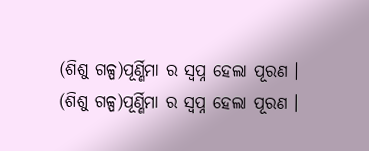(ଶିଶୁ ଗଳ୍ପ)ପୂର୍ଣ୍ଣିମା ର ସ୍ବପ୍ନ ହେଲା ପୂରଣ ।
(ଶିଶୁ ଗଳ୍ପ)ପୂର୍ଣ୍ଣିମା ର ସ୍ବପ୍ନ ହେଲା ପୂରଣ ।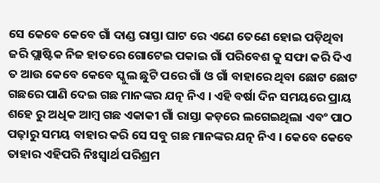ସେ କେବେ କେବେ ଗାଁ ଦାଣ୍ଡ ରାସ୍ତା ଘାଟ ରେ ଏଣେ ତେଣେ ହୋଇ ପଡ଼ିଥିବା ଜରି ପ୍ଲାଷ୍ଟିକ ନିଜ ହାତରେ ଗୋଟେଇ ପକାଇ ଗାଁ ପରିବେଶ କୁ ସଫା କରି ଦିଏ ତ ଆଉ କେବେ କେବେ ସ୍କୁଲ ଛୁଟି ପରେ ଗାଁ ଓ ଗାଁ ବାହାରେ ଥିବା ଛୋଟ ଛୋଟ ଗଛରେ ପାଣି ଦେଇ ଗଛ ମାନଙ୍କର ଯତ୍ନ ନିଏ । ଏହି ବର୍ଷା ଦିନ ସମୟରେ ପ୍ରାୟ ଶହେ ରୁ ଅଧିକ ଆମ୍ବ ଗଛ ଏକାକୀ ଗାଁ ରାସ୍ତା କଡ଼ରେ ଲଗେଇଥିଲା ଏବଂ ପାଠ ପଢ଼ାରୁ ସମୟ ବାହାର କରି ସେ ସବୁ ଗଛ ମାନଙ୍କର ଯତ୍ନ ନିଏ । କେବେ କେବେ ତାହାର ଏହିପରି ନିଃସ୍ଵାର୍ଥ ପରିଶ୍ରମ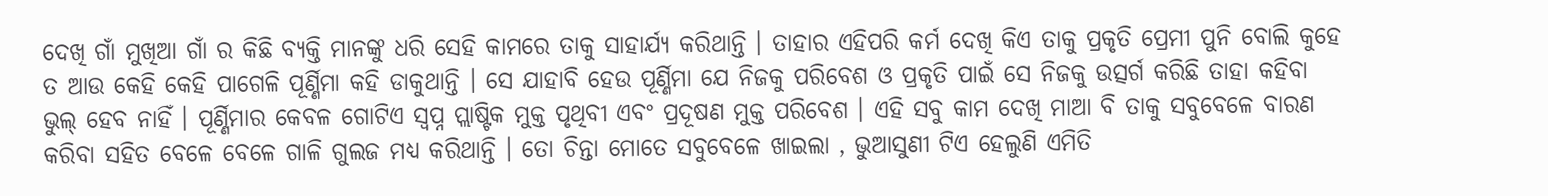ଦେଖି ଗାଁ ମୁଖିଆ ଗାଁ ର କିଛି ବ୍ୟକ୍ତି ମାନଙ୍କୁ ଧରି ସେହି କାମରେ ତାକୁ ସାହାର୍ଯ୍ୟ କରିଥାନ୍ତି । ତାହାର ଏହିପରି କର୍ମ ଦେଖି କିଏ ତାକୁ ପ୍ରକୃତି ପ୍ରେମୀ ପୁନି ବୋଲି କୁହେ ତ ଆଉ କେହି କେହି ପାଗେଳି ପୂର୍ଣ୍ଣିମା କହି ଡାକୁଥାନ୍ତି । ସେ ଯାହାବି ହେଉ ପୂର୍ଣ୍ଣିମା ଯେ ନିଜକୁ ପରିବେଶ ଓ ପ୍ରକୃତି ପାଇଁ ସେ ନିଜକୁ ଉତ୍ସର୍ଗ କରିଛି ତାହା କହିବା ଭୁଲ୍ ହେବ ନାହିଁ । ପୂର୍ଣ୍ଣିମାର କେବଳ ଗୋଟିଏ ସ୍ଵପ୍ନ ପ୍ଲାଷ୍ଟିକ ମୁକ୍ତ ପୃଥିବୀ ଏବଂ ପ୍ରଦୂଷଣ ମୁକ୍ତ ପରିବେଶ । ଏହି ସବୁ କାମ ଦେଖି ମାଆ ବି ତାକୁ ସବୁବେଳେ ବାରଣ କରିବା ସହିତ ବେଳେ ବେଳେ ଗାଳି ଗୁଲଜ ମଧ୍ୟ କରିଥାନ୍ତି । ତୋ ଚିନ୍ତା ମୋତେ ସବୁବେଳେ ଖାଇଲା , ଭୁଆସୁଣୀ ଟିଏ ହେଲୁଣି ଏମିତି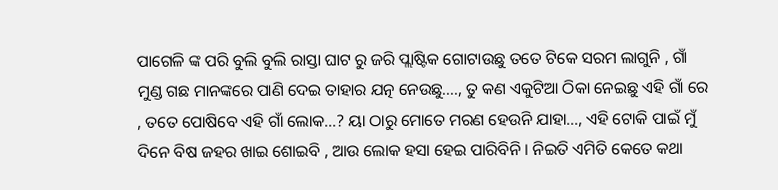ପାଗେଳି ଙ୍କ ପରି ବୁଲି ବୁଲି ରାସ୍ତା ଘାଟ ରୁ ଜରି ପ୍ଲାଷ୍ଟିକ ଗୋଟାଉଛୁ ତତେ ଟିକେ ସରମ ଲାଗୁନି , ଗାଁ ମୁଣ୍ଡ ଗଛ ମାନଙ୍କରେ ପାଣି ଦେଇ ତାହାର ଯତ୍ନ ନେଉଛୁ...., ତୁ କଣ ଏକୁଟିଆ ଠିକା ନେଇଛୁ ଏହି ଗାଁ ରେ , ତତେ ପୋଷିବେ ଏହି ଗାଁ ଲୋକ...? ୟା ଠାରୁ ମୋତେ ମରଣ ହେଉନି ଯାହା..., ଏହି ଟୋକି ପାଇଁ ମୁଁ ଦିନେ ବିଷ ଜହର ଖାଇ ଶୋଇବି , ଆଉ ଲୋକ ହସା ହେଇ ପାରିବିନି । ନିଇତି ଏମିତି କେତେ କଥା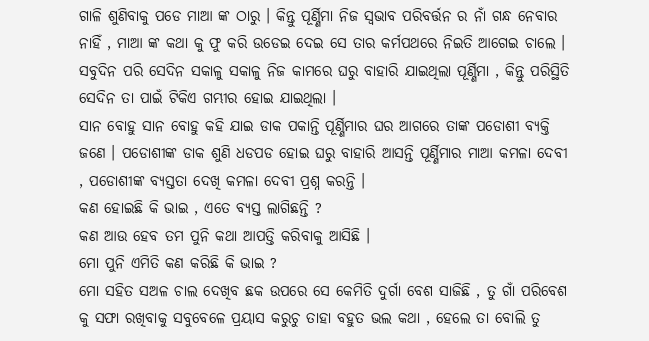ଗାଳି ଶୁଣିବାକୁ ପଡେ ମାଆ ଙ୍କ ଠାରୁ । କିନ୍ତୁ ପୂର୍ଣ୍ଣିମା ନିଜ ସ୍ଵଭାବ ପରିବର୍ତ୍ତନ ର ନାଁ ଗନ୍ଧ ନେବାର ନାହିଁ , ମାଆ ଙ୍କ କଥା କୁ ଫୁ କରି ଉଡେଇ ଦେଇ ସେ ତାର କର୍ମପଥରେ ନିଇତି ଆଗେଇ ଚାଲେ । ସବୁଦିନ ପରି ସେଦିନ ସକାଳୁ ସକାଳୁ ନିଜ କାମରେ ଘରୁ ବାହାରି ଯାଇଥିଲା ପୂର୍ଣ୍ଣିମା , କିନ୍ତୁ ପରିସ୍ଥିତି ସେଦିନ ତା ପାଇଁ ଟିକିଏ ଗମ୍ଭୀର ହୋଇ ଯାଇଥିଲା ।
ସାନ ବୋହୁ ସାନ ବୋହୁ କହି ଯାଇ ଡାକ ପକାନ୍ତି ପୂର୍ଣ୍ଣିମାର ଘର ଆଗରେ ତାଙ୍କ ପଡୋଶୀ ବ୍ୟକ୍ତି ଜଣେ । ପଡୋଶୀଙ୍କ ଡାକ ଶୁଣି ଧଡପଡ ହୋଇ ଘରୁ ବାହାରି ଆସନ୍ତି ପୂର୍ଣ୍ଣିମାର ମାଆ କମଳା ଦେବୀ , ପଡୋଶୀଙ୍କ ବ୍ୟସ୍ତତା ଦେଖି କମଳା ଦେବୀ ପ୍ରଶ୍ନ କରନ୍ତି ।
କଣ ହୋଇଛି କି ଭାଇ , ଏତେ ବ୍ୟସ୍ତ ଲାଗିଛନ୍ତି ?
କଣ ଆଉ ହେବ ତମ ପୁନି କଥା ଆପତ୍ତି କରିବାକୁ ଆସିଛି ।
ମୋ ପୁନି ଏମିତି କଣ କରିଛି କି ଭାଇ ?
ମୋ ସହିତ ସଅଳ ଚାଲ ଦେଖିବ ଛକ ଉପରେ ସେ କେମିତି ଦୁର୍ଗା ବେଶ ସାଜିଛି , ତୁ ଗାଁ ପରିବେଶ କୁ ସଫା ରଖିବାକୁ ସବୁବେଳେ ପ୍ରୟାସ କରୁଚୁ ତାହା ବହୁତ ଭଲ କଥା , ହେଲେ ତା ବୋଲି ତୁ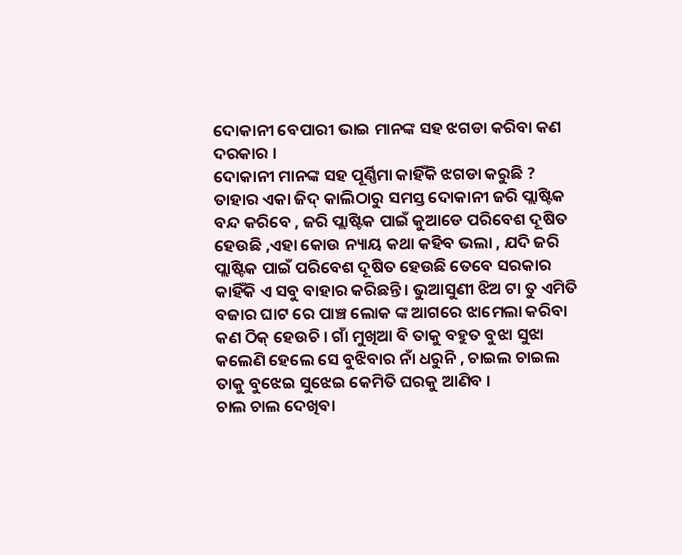ଦୋକାନୀ ବେପାରୀ ଭାଇ ମାନଙ୍କ ସହ ଝଗଡା କରିବା କଣ ଦରକାର ।
ଦୋକାନୀ ମାନଙ୍କ ସହ ପୂର୍ଣ୍ଣିମା କାହିଁକି ଝଗଡା କରୁଛି ?
ତାହାର ଏକା ଜିଦ୍ କାଲିଠାରୁ ସମସ୍ତ ଦୋକାନୀ ଜରି ପ୍ଲାଷ୍ଟିକ ବନ୍ଦ କରିବେ , ଜରି ପ୍ଲାଷ୍ଟିକ ପାଇଁ କୁଆଡେ ପରିବେଶ ଦୂଷିତ ହେଉଛି ,ଏହା କୋଉ ନ୍ୟାୟ କଥା କହିବ ଭଲା , ଯଦି ଜରି ପ୍ଲାଷ୍ଟିକ ପାଇଁ ପରିବେଶ ଦୂଷିତ ହେଉଛି ତେବେ ସରକାର କାହିଁକି ଏ ସବୁ ବାହାର କରିଛନ୍ତି । ଭୁଆସୁଣୀ ଝିଅ ଟା ତୁ ଏମିତି ବଜାର ଘାଟ ରେ ପାଞ୍ଚ ଲୋକ ଙ୍କ ଆଗରେ ଝାମେଲା କରିବା କଣ ଠିକ୍ ହେଉଚି । ଗାଁ ମୁଖିଆ ବି ତାକୁ ବହୁତ ବୁଝା ସୁଝା କଲେଣି ହେଲେ ସେ ବୁଝିବାର ନାଁ ଧରୁନି , ଚାଇଲ ଚାଇଲ ତାକୁ ବୁଝେଇ ସୁଝେଇ କେମିତି ଘରକୁ ଆଣିବ ।
ଚାଲ ଚାଲ ଦେଖିବା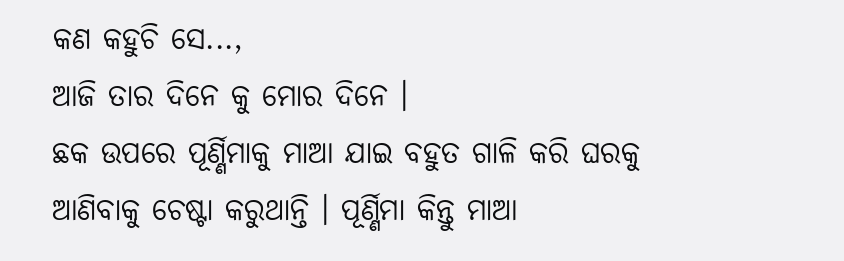କଣ କହୁଚି ସେ...,
ଆଜି ତାର ଦିନେ କୁ ମୋର ଦିନେ ।
ଛକ ଉପରେ ପୂର୍ଣ୍ଣିମାକୁ ମାଆ ଯାଇ ବହୁତ ଗାଳି କରି ଘରକୁ ଆଣିବାକୁ ଚେଷ୍ଟା କରୁଥାନ୍ତି । ପୂର୍ଣ୍ଣିମା କିନ୍ତୁ ମାଆ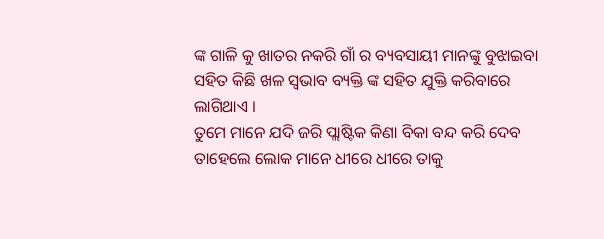ଙ୍କ ଗାଳି କୁ ଖାତର ନକରି ଗାଁ ର ବ୍ୟବସାୟୀ ମାନଙ୍କୁ ବୁଝାଇବା ସହିତ କିଛି ଖଳ ସ୍ଵଭାବ ବ୍ୟକ୍ତି ଙ୍କ ସହିତ ଯୁକ୍ତି କରିବାରେ ଲାଗିଥାଏ ।
ତୁମେ ମାନେ ଯଦି ଜରି ପ୍ଲାଷ୍ଟିକ କିଣା ବିକା ବନ୍ଦ କରି ଦେବ ତାହେଲେ ଲୋକ ମାନେ ଧୀରେ ଧୀରେ ତାକୁ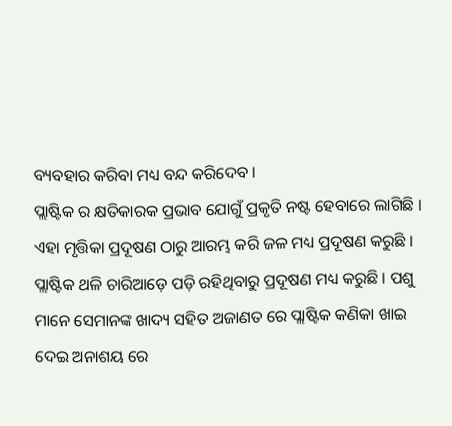ବ୍ୟବହାର କରିବା ମଧ୍ୟ ବନ୍ଦ କରିଦେବ ।
ପ୍ଲାଷ୍ଟିକ ର କ୍ଷତିକାରକ ପ୍ରଭାବ ଯୋଗୁଁ ପ୍ରକୃତି ନଷ୍ଟ ହେବାରେ ଲାଗିଛି । ଏହା ମୃତ୍ତିକା ପ୍ରଦୂଷଣ ଠାରୁ ଆରମ୍ଭ କରି ଜଳ ମଧ୍ୟ ପ୍ରଦୂଷଣ କରୁଛି । ପ୍ଲାଷ୍ଟିକ ଥଳି ଚାରିଆଡ଼େ ପଡ଼ି ରହିଥିବାରୁ ପ୍ରଦୂଷଣ ମଧ୍ୟ କରୁଛି । ପଶୁ ମାନେ ସେମାନଙ୍କ ଖାଦ୍ୟ ସହିତ ଅଜାଣତ ରେ ପ୍ଲାଷ୍ଟିକ କଣିକା ଖାଇ ଦେଇ ଅନାଶୟ ରେ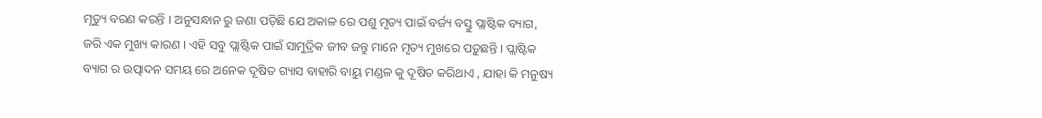ମୃତ୍ୟୁ ବରଣ କରନ୍ତି । ଅନୁସନ୍ଧାନ ରୁ ଜଣା ପଡ଼ିଛି ଯେ ଅକାଳ ରେ ପଶୁ ମୃତ୍ୟ ପାଇଁ ବର୍ଜ୍ୟ ବସ୍ତୁ ପ୍ଲାଷ୍ଟିକ ବ୍ୟାଗ, ଜରି ଏକ ମୁଖ୍ୟ କାରଣ । ଏହି ସବୁ ପ୍ଲାଷ୍ଟିକ ପାଇଁ ସାମୁଦ୍ରିକ ଜୀବ ଜନ୍ତୁ ମାନେ ମୃତ୍ୟ ମୁଖରେ ପଡ଼ୁଛନ୍ତି । ପ୍ଲାଷ୍ଟିକ ବ୍ୟାଗ ର ଉତ୍ପାଦନ ସମୟ ରେ ଅନେକ ଦୂଷିତ ଗ୍ୟାସ ବାହାରି ବାୟୁ ମଣ୍ଡଳ କୁ ଦୂଷିତ କରିଥାଏ , ଯାହା କି ମନୁଷ୍ୟ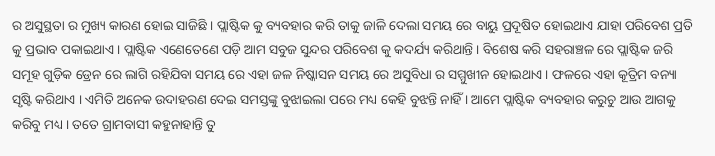ର ଅସୁସ୍ଥତା ର ମୁଖ୍ୟ କାରଣ ହୋଇ ସାଜିଛି । ପ୍ଲାଷ୍ଟିକ କୁ ବ୍ୟବହାର କରି ତାକୁ ଜାଳି ଦେଲା ସମୟ ରେ ବାୟୁ ପ୍ରଦୂଷିତ ହୋଇଥାଏ ଯାହା ପରିବେଶ ପ୍ରତି କୁ ପ୍ରଭାବ ପକାଇଥାଏ । ପ୍ଲାଷ୍ଟିକ ଏଣେତେଣେ ପଡ଼ି ଆମ ସବୁଜ ସୁନ୍ଦର ପରିବେଶ କୁ କଦର୍ଯ୍ୟ କରିଥାନ୍ତି । ବିଶେଷ କରି ସହରାଞ୍ଚଳ ରେ ପ୍ଲାଷ୍ଟିକ ଜରି ସମୂହ ଗୁଡ଼ିକ ଡ୍ରେନ ରେ ଲାଗି ରହିଯିବା ସମୟ ରେ ଏହା ଜଳ ନିଷ୍କାସନ ସମୟ ରେ ଅସୁବିଧା ର ସମ୍ମୁଖୀନ ହୋଇଥାଏ । ଫଳରେ ଏହା କୂତ୍ରିମ ବନ୍ୟା ସୃଷ୍ଟି କରିଥାଏ । ଏମିତି ଅନେକ ଉଦାହରଣ ଦେଇ ସମସ୍ତଙ୍କୁ ବୁଝାଇଲା ପରେ ମଧ୍ୟ କେହି ବୁଝନ୍ତି ନାହିଁ । ଆମେ ପ୍ଲାଷ୍ଟିକ ବ୍ୟବହାର କରୁଚୁ ଆଉ ଆଗକୁ କରିବୁ ମଧ୍ୟ । ତତେ ଗ୍ରାମବାସୀ କହୁନାହାନ୍ତି ତୁ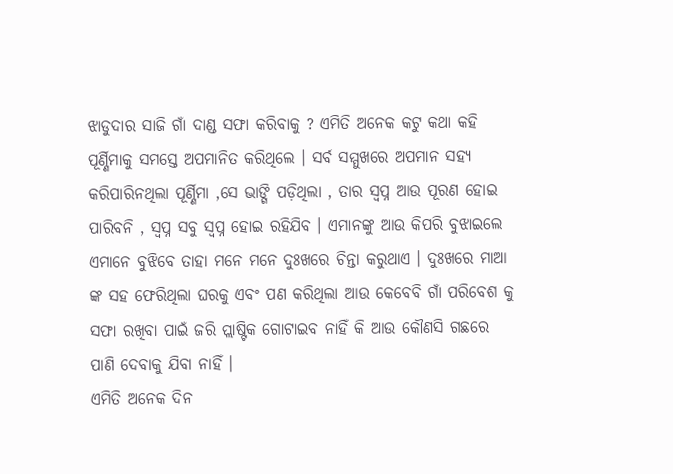ଝାଡୁଦାର ସାଜି ଗାଁ ଦାଣ୍ଡ ସଫା କରିବାକୁ ? ଏମିତି ଅନେକ କଟୁ କଥା କହି ପୂର୍ଣ୍ଣିମାକୁ ସମସ୍ତେ ଅପମାନିତ କରିଥିଲେ । ସର୍ବ ସମ୍ମୁଖରେ ଅପମାନ ସହ୍ୟ କରିପାରିନଥିଲା ପୂର୍ଣ୍ଣିମା ,ସେ ଭାଙ୍ଗି ପଡ଼ିଥିଲା , ତାର ସ୍ବପ୍ନ ଆଉ ପୂରଣ ହୋଇ ପାରିବନି , ସ୍ବପ୍ନ ସବୁ ସ୍ଵପ୍ନ ହୋଇ ରହିଯିବ । ଏମାନଙ୍କୁ ଆଉ କିପରି ବୁଝାଇଲେ ଏମାନେ ବୁଝିବେ ତାହା ମନେ ମନେ ଦୁଃଖରେ ଚିନ୍ତା କରୁଥାଏ । ଦୁଃଖରେ ମାଆ ଙ୍କ ସହ ଫେରିଥିଲା ଘରକୁ ଏବଂ ପଣ କରିଥିଲା ଆଉ କେବେବି ଗାଁ ପରିବେଶ କୁ ସଫା ରଖିବା ପାଇଁ ଜରି ପ୍ଲାଷ୍ଟିକ ଗୋଟାଇବ ନାହିଁ କି ଆଉ କୌଣସି ଗଛରେ ପାଣି ଦେବାକୁ ଯିବା ନାହିଁ ।
ଏମିତି ଅନେକ ଦିନ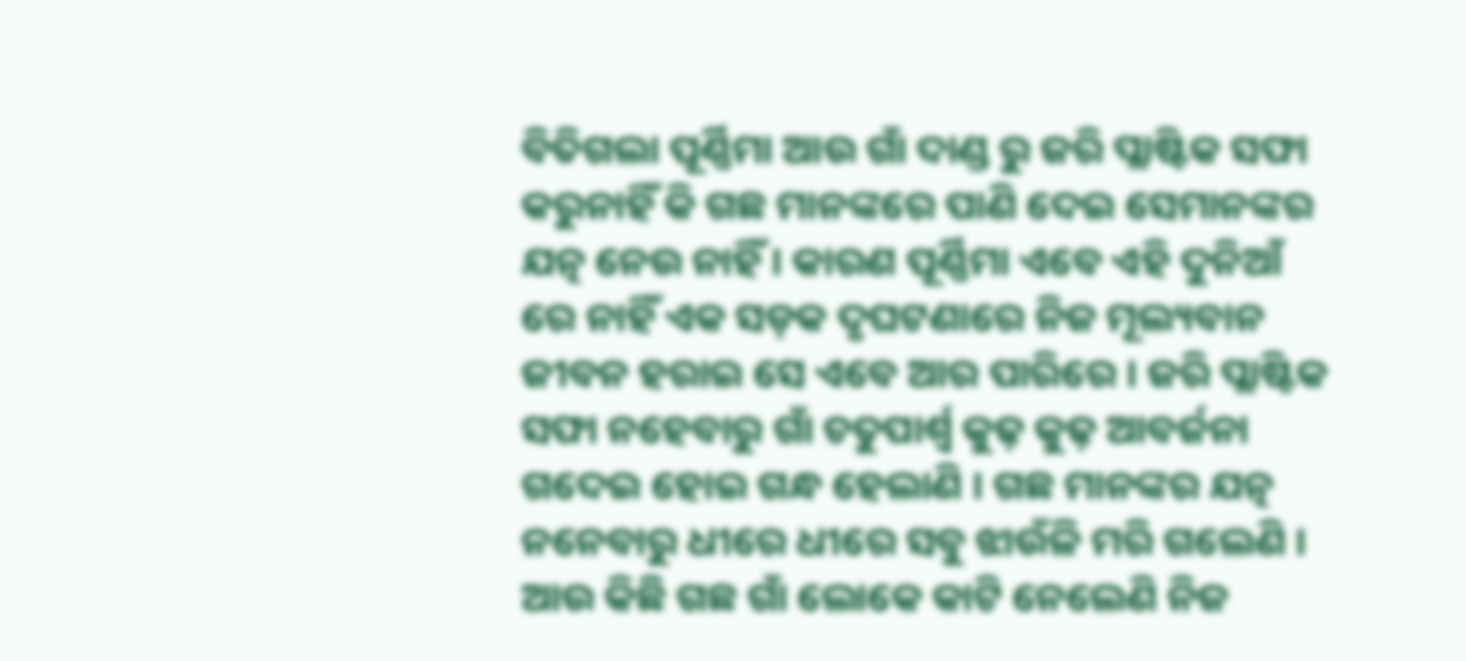ବିତିଗଲା ପୂର୍ଣ୍ଣିମା ଆଉ ଗାଁ ଦାଣ୍ଡ ରୁ ଜରି ପ୍ଲାଷ୍ଟିକ ସଫା କରୁନାହିଁ କି ଗଛ ମାନଙ୍କରେ ପାଣି ଦେଇ ସେମାନଙ୍କର ଯତ୍ନ ନେଉ ନାହିଁ । କାରଣ ପୂର୍ଣ୍ଣିମା ଏବେ ଏହି ଦୁନିଆଁ ରେ ନାହିଁ ଏକ ସଡ଼କ ଦୃଘଟଣାରେ ନିଜ ମୂଲ୍ୟବାନ ଜୀବନ ହରାଇ ସେ ଏବେ ଆର ପାରିରେ । ଜରି ପ୍ଲାଷ୍ଟିକ ସଫା ନହେବାରୁ ଗାଁ ଚତୁପାର୍ଶ୍ଵ କୁଢ଼ କୁଢ଼ ଆବର୍ଜନା ଗଦେଇ ହୋଇ ଗନ୍ଧ ହେଲାଣି । ଗଛ ମାନଙ୍କର ଯତ୍ନ ନନେବାରୁ ଧୀରେ ଧୀରେ ସବୁ ଝାଉଁଳି ମରି ଗଲେଣି । ଆଉ କିଛି ଗଛ ଗାଁ ଲୋକେ କାଟି ନେଲେଣି ନିଜ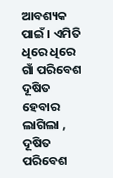ଆବଶ୍ୟକ ପାଇଁ । ଏମିତି ଧିରେ ଧିରେ ଗାଁ ପରିବେଶ ଦୂଷିତ ହେବାର ଲାଗିଲା , ଦୂଷିତ ପରିବେଶ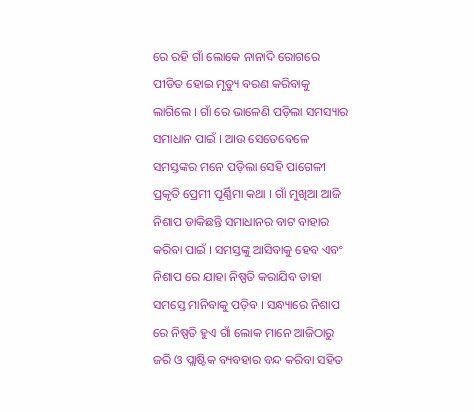ରେ ରହି ଗାଁ ଲୋକେ ନାନାଦି ରୋଗରେ ପୀଡିତ ହୋଇ ମୃତ୍ୟୁ ବରଣ କରିବାକୁ ଲାଗିଲେ । ଗାଁ ରେ ଭାଳେଣି ପଡ଼ିଲା ସମସ୍ୟାର ସମାଧାନ ପାଇଁ । ଆଉ ସେତେବେଳେ ସମସ୍ତଙ୍କର ମନେ ପଡ଼ିଲା ସେହି ପାଗେଳୀ ପ୍ରକୃତି ପ୍ରେମୀ ପୂର୍ଣ୍ଣିମା କଥା । ଗାଁ ମୁଖିଆ ଆଜି ନିଶାପ ଡାକିଛନ୍ତି ସମାଧାନର ବାଟ ବାହାର କରିବା ପାଇଁ । ସମସ୍ତଙ୍କୁ ଆସିବାକୁ ହେବ ଏବଂ ନିଶାପ ରେ ଯାହା ନିଷ୍ପତି କରାଯିବ ତାହା ସମସ୍ତେ ମାନିବାକୁ ପଡ଼ିବ । ସନ୍ଧ୍ୟାରେ ନିଶାପ ରେ ନିଷ୍ପତି ହୁଏ ଗାଁ ଲୋକ ମାନେ ଆଜିଠାରୁ ଜରି ଓ ପ୍ଲାଷ୍ଟିକ ବ୍ୟବହାର ବନ୍ଦ କରିବା ସହିତ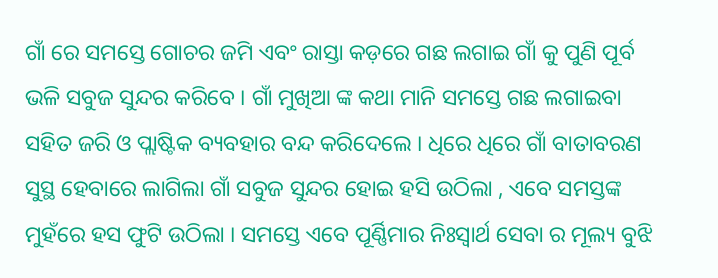ଗାଁ ରେ ସମସ୍ତେ ଗୋଚର ଜମି ଏବଂ ରାସ୍ତା କଡ଼ରେ ଗଛ ଲଗାଇ ଗାଁ କୁ ପୁଣି ପୂର୍ବ ଭଳି ସବୁଜ ସୁନ୍ଦର କରିବେ । ଗାଁ ମୁଖିଆ ଙ୍କ କଥା ମାନି ସମସ୍ତେ ଗଛ ଲଗାଇବା ସହିତ ଜରି ଓ ପ୍ଲାଷ୍ଟିକ ବ୍ୟବହାର ବନ୍ଦ କରିଦେଲେ । ଧିରେ ଧିରେ ଗାଁ ବାତାବରଣ ସୁସ୍ଥ ହେବାରେ ଲାଗିଲା ଗାଁ ସବୁଜ ସୁନ୍ଦର ହୋଇ ହସି ଉଠିଲା , ଏବେ ସମସ୍ତଙ୍କ ମୁହଁରେ ହସ ଫୁଟି ଉଠିଲା । ସମସ୍ତେ ଏବେ ପୂର୍ଣ୍ଣିମାର ନିଃସ୍ଵାର୍ଥ ସେବା ର ମୂଲ୍ୟ ବୁଝି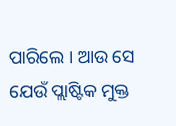ପାରିଲେ । ଆଉ ସେ ଯେଉଁ ପ୍ଲାଷ୍ଟିକ ମୁକ୍ତ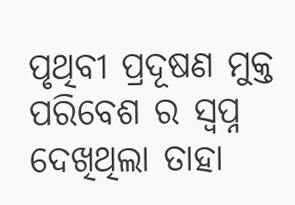ପୃଥିବୀ ପ୍ରଦୂଷଣ ମୁକ୍ତ ପରିବେଶ ର ସ୍ବପ୍ନ ଦେଖିଥିଲା ତାହା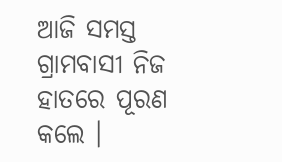ଆଜି ସମସ୍ତ ଗ୍ରାମବାସୀ ନିଜ ହାତରେ ପୂରଣ କଲେ ।